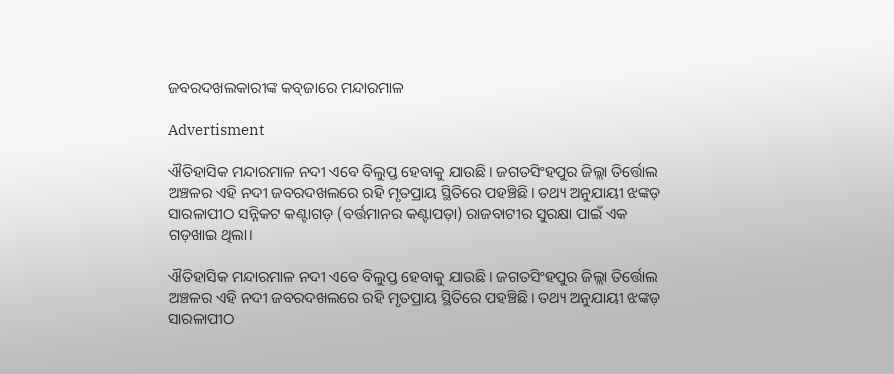ଜବରଦଖଲକାରୀଙ୍କ କବ୍‌ଜାରେ ମନ୍ଦାରମାଳ

Advertisment

ଐତିହାସିକ ମନ୍ଦାରମାଳ ନଦୀ ଏବେ ବିଲୁପ୍ତ ହେବାକୁ ଯାଉଛି। ଜଗତସିଂହପୁର ଜିଲ୍ଲା ତିର୍ତ୍ତୋଲ ଅଞ୍ଚଳର ଏହି ନଦୀ ଜବରଦଖଲରେ ରହି ମୃତପ୍ରାୟ ସ୍ଥିତିରେ ପହଞ୍ଚିଛି। ତଥ୍ୟ ଅନୁଯାୟୀ ଝଙ୍କଡ଼ ସାରଳାପୀଠ ସନ୍ନିକଟ କଣ୍ଟାଗଡ଼ (ବର୍ତ୍ତମାନର କଣ୍ଟାପଡ଼ା) ରାଜବାଟୀର ସୁରକ୍ଷା ପାଇଁ ଏକ ଗଡ଼ଖାଇ ଥିଲା।

ଐତିହାସିକ ମନ୍ଦାରମାଳ ନଦୀ ଏବେ ବିଲୁପ୍ତ ହେବାକୁ ଯାଉଛି। ଜଗତସିଂହପୁର ଜିଲ୍ଲା ତିର୍ତ୍ତୋଲ ଅଞ୍ଚଳର ଏହି ନଦୀ ଜବରଦଖଲରେ ରହି ମୃତପ୍ରାୟ ସ୍ଥିତିରେ ପହଞ୍ଚିଛି। ତଥ୍ୟ ଅନୁଯାୟୀ ଝଙ୍କଡ଼ ସାରଳାପୀଠ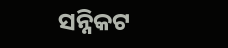ସନ୍ନିକଟ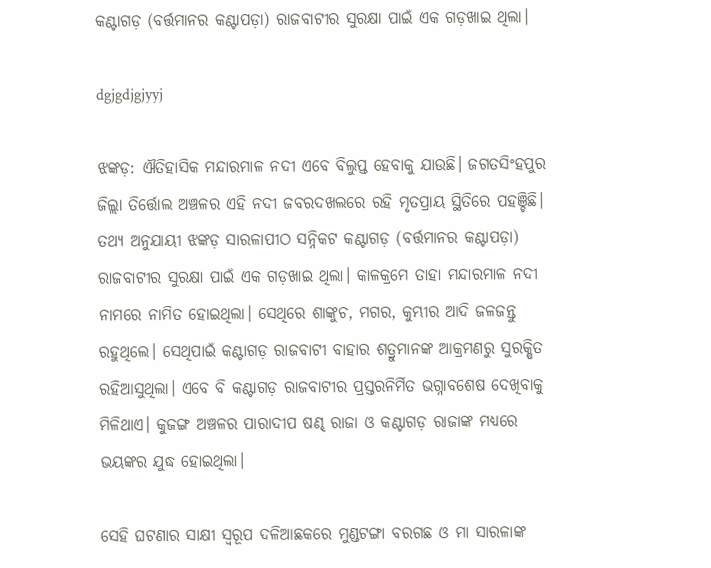କଣ୍ଟାଗଡ଼ (ବର୍ତ୍ତମାନର କଣ୍ଟାପଡ଼ା) ରାଜବାଟୀର ସୁରକ୍ଷା ପାଇଁ ଏକ ଗଡ଼ଖାଇ ଥିଲା।

dgjgdjgjyyj

ଝଙ୍କଡ଼: ଐତିହାସିକ ମନ୍ଦାରମାଳ ନଦୀ ଏବେ ବିଲୁପ୍ତ ହେବାକୁ ଯାଉଛି। ଜଗତସିଂହପୁର ଜିଲ୍ଲା ତିର୍ତ୍ତୋଲ ଅଞ୍ଚଳର ଏହି ନଦୀ ଜବରଦଖଲରେ ରହି ମୃତପ୍ରାୟ ସ୍ଥିତିରେ ପହଞ୍ଚିଛି। ତଥ୍ୟ ଅନୁଯାୟୀ ଝଙ୍କଡ଼ ସାରଳାପୀଠ ସନ୍ନିକଟ କଣ୍ଟାଗଡ଼ (ବର୍ତ୍ତମାନର କଣ୍ଟାପଡ଼ା) ରାଜବାଟୀର ସୁରକ୍ଷା ପାଇଁ ଏକ ଗଡ଼ଖାଇ ଥିଲା। କାଳକ୍ରମେ ତାହା ମନ୍ଦାରମାଳ ନଦୀ ନାମରେ ନାମିତ ହୋଇଥିଲା। ସେଥିରେ ଶାଙ୍କୁଚ, ମଗର, କୁମ୍ଭୀର ଆଦି ଜଳଜନ୍ତୁ ରହୁଥିଲେ। ସେଥିପାଇଁ କଣ୍ଟାଗଡ଼ ରାଜବାଟୀ ବାହାର ଶତ୍ରୁମାନଙ୍କ ଆକ୍ରମଣରୁ ସୁରକ୍ଷିତ ରହିଆସୁଥିଲା। ଏବେ ବି କଣ୍ଟାଗଡ଼ ରାଜବାଟୀର ପ୍ରସ୍ତରନିର୍ମିତ ଭଗ୍ନାବଶେଷ ଦେଖିବାକୁ ମିଳିଥାଏ। କୁଜଙ୍ଗ ଅଞ୍ଚଳର ପାରାଦୀପ ଷଣ୍ଢ ରାଜା ଓ କଣ୍ଟାଗଡ଼ ରାଜାଙ୍କ ମଧ୍ୟରେ ଭୟଙ୍କର ଯୁଦ୍ଧ ହୋଇଥିଲା।

ସେହି ଘଟଣାର ସାକ୍ଷୀ ସ୍ବରୂପ ଦଳିଆଛକରେ ମୁଣ୍ଡଟଙ୍ଗା ବରଗଛ ଓ ମା ସାରଳାଙ୍କ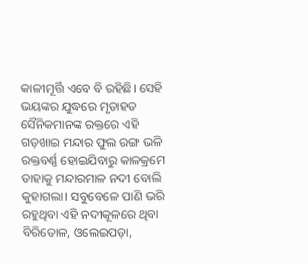କାଳୀମୂର୍ତ୍ତି ଏବେ ବି ରହିଛି। ସେହି ଭୟଙ୍କର ଯୁଦ୍ଧରେ ମୃତାହତ ସୈନିକମାନଙ୍କ ରକ୍ତରେ ଏହି ଗଡ଼ଖାଇ ମନ୍ଦାର ଫୁଲ ରଙ୍ଗ ଭଳି ରକ୍ତବର୍ଣ୍ଣ ହୋଇଯିବାରୁ କାଳକ୍ରମେ ତାହାକୁ ମନ୍ଦାରମାଳ ନଦୀ ବୋଲି କୁହାଗଲା। ସବୁବେଳେ ପାଣି ଭରି ରହୁଥିବା ଏହି ନଦୀକୂଳରେ ଥିବା ବିରିତୋଳ, ଓଲେଇପଡ଼ା,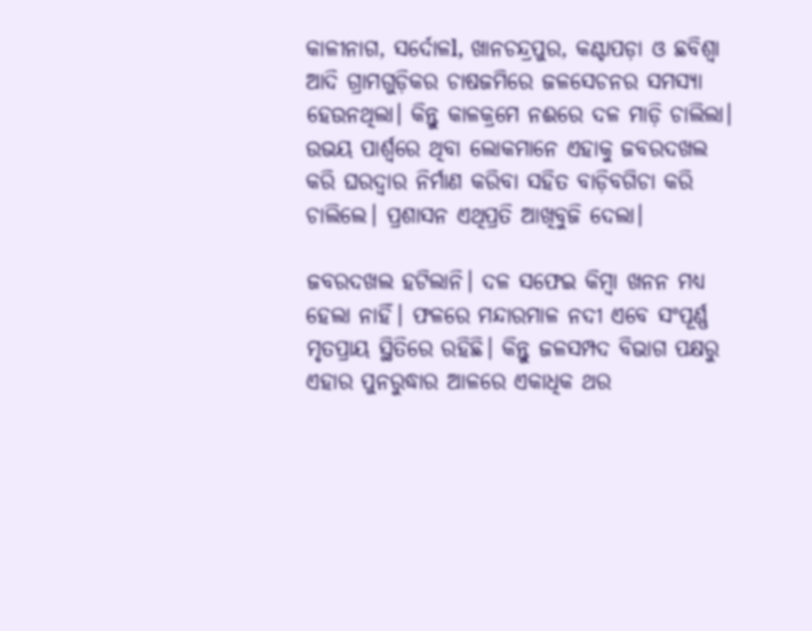କାଳୀନାଗ, ସର୍ଦୋଳl, ଖାନଚନ୍ଦ୍ରପୁର, କଣ୍ଟାପଡ଼ା ଓ ଛବିଶ୍ୱା ଆଦି ଗ୍ରାମଗୁଡ଼ିକର ଚାଷଜମିରେ ଜଳସେଚନର ସମସ୍ୟା ହେଉନଥିଲା। କିନ୍ତୁ କାଳକ୍ରମେ ନଈରେ ଦଳ ମାଡ଼ି ଚାଲିଲା। ଉଭୟ ପାର୍ଶ୍ବରେ ଥିବା ଲୋକମାନେ ଏହାକୁ ଜବରଦଖଲ କରି ଘରଦ୍ବାର ନିର୍ମାଣ କରିବା ସହିତ ବାଡ଼ିବଗିଚା କରି ଚାଲିଲେ। ପ୍ରଶାସନ ଏଥିପ୍ରତି ଆଖିବୁଜି ଦେଲା।

ଜବରଦଖଲ ହଟିଲାନି। ଦଳ ସଫେଇ କିମ୍ବା ଖନନ ମଧ୍ୟ ହେଲା ନାହିଁ। ଫଳରେ ମନ୍ଦାରମାଳ ନଦୀ ଏବେ ସଂପୂର୍ଣ୍ଣ ମୃତପ୍ରାୟ ସ୍ଥିତିରେ ରହିଛି। କିନ୍ତୁ ଜଳସମ୍ପଦ ବିଭାଗ ପକ୍ଷରୁ ଏହାର ପୁନରୁଦ୍ଧାର ଆଳରେ ଏକାଧିକ ଥର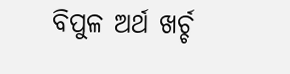ବିପୁଳ ଅର୍ଥ ଖର୍ଚ୍ଚ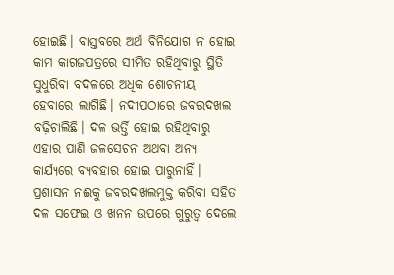ହୋଇଛି। ବାସ୍ତବରେ ଅର୍ଥ ବିନିଯୋଗ ନ ହୋଇ କାମ କାଗଜପତ୍ରରେ ସୀମିତ ରହିଥିବାରୁ ସ୍ଥିତି ସୁଧୁରିବା ବଦଳରେ ଅଧିକ ଶୋଚନୀୟ ହେବାରେ ଲାଗିଛି। ନଦୀପଠାରେ ଜବରଦଖଲ ବଢ଼ିଚାଲିଛି। ଦଳ ଭର୍ତ୍ତି ହୋଇ ରହିଥିବାରୁ ଏହାର ପାଣି ଜଳସେଚନ ଅଥବା ଅନ୍ୟ କାର୍ଯ୍ୟରେ ବ୍ୟବହାର ହୋଇ ପାରୁନାହିଁ। ପ୍ରଶାସନ ନଈକୁ ଜବରଦଖଲମୁକ୍ତ କରିବା ସହିତ ଦଳ ସଫେଇ ଓ ଖନନ ଉପରେ ଗୁରୁତ୍ବ ଦେଲେ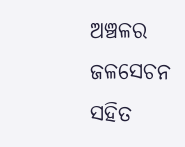ଅଞ୍ଚଳର ଜଳସେଚନ ସହିତ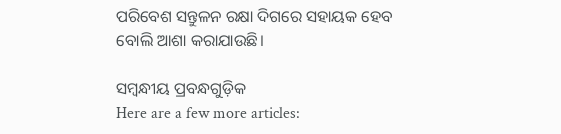ପରିବେଶ ସନ୍ତୁଳନ ରକ୍ଷା ଦିଗ‌ରେ ସହାୟକ ହେବ ବୋଲି ଆଶା କରାଯାଉଛି।

ସମ୍ବନ୍ଧୀୟ ପ୍ରବନ୍ଧଗୁଡ଼ିକ
Here are a few more articles: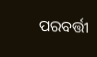ପରବର୍ତ୍ତୀ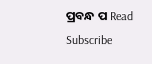ପ୍ରବନ୍ଧ ପ Read
Subscribe